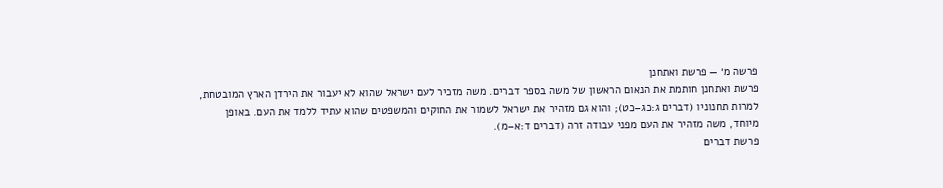פרשה מ׳ — פרשת ואתחנן
פרשת ואתחנן חותמת את הנאום הראשון של משה בספר דברים. משה מזכיר לעם ישראל שהוא לא יעבור את הירדן הארץ המובטחת, למרות תחנוניו (דברים ג:כג–כט); והוא גם מזהיר את ישראל לשמור את החוקים והמשפטים שהוא עתיד ללמד את העם. באופן מיוחד, משה מזהיר את העם מפני עבודה זרה (דברים ד:א–מ).
פרשת דברים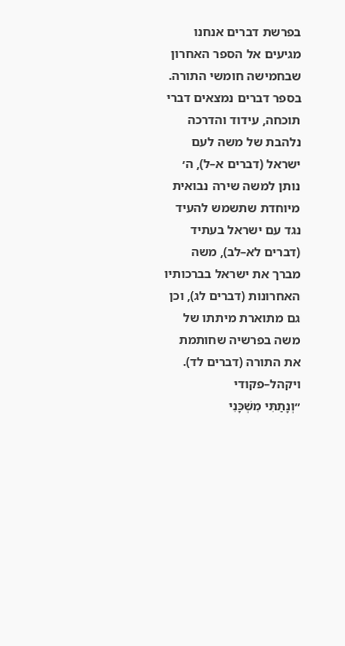בפרשת דברים אנחנו מגיעים אל הספר האחרון שבחמישה חומשי התורה. בספר דברים נמצאים דברי תוכחה, עידוד והדרכה נלהבת של משה לעם ישראל (דברים א–ל), ה׳ נותן למשה שירה נבואית מיוחדת שתשמש להעיד נגד עם ישראל בעתיד (דברים לא–לב), משה מברך את ישראל בברכותיו האחרונות (דברים לג), וכן גם מתוארת מיתתו של משה בפרשיה שחותמת את התורה (דברים לד).
ויקהל–פקודי
״וְנָתַתִּי מִשְׁכָּנִי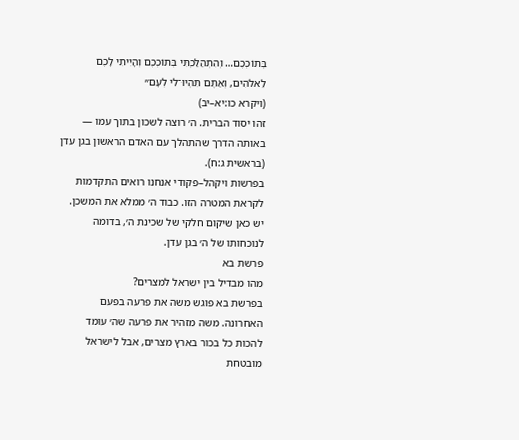בְּתוֹכְכֶם… וְהִתְהַלַּכְתִּי בְּתוֹכְכֶם וְהָיִיתִי לָכֶם לֵאלֹהִים, וְאַתֶּם תִּהְיוּ־לִי לְעָם״
(ויקרא כו:יא–יב)
זהו יסוד הברית. ה׳ רוצה לשכון בתוך עמו — באותה הדרך שהתהלך עם האדם הראשון בגן עדן (בראשית ג:ח).
בפרשות ויקהל–פקודי אנחנו רואים התקדמות לקראת המטרה הזו. כבוד ה׳ ממלא את המשכן. יש כאן שיקום חלקי של שכינת ה׳, בדומה לנוכחותו של ה׳ בגן עדן.
פרשת בא
מהו מבדיל בין ישראל למצרים?
בפרשת בא פוגש משה את פרעה בפעם האחרונה. משה מזהיר את פרעה שה׳ עומד להכות כל בכור בארץ מצרים, אבל לישראל מובטחת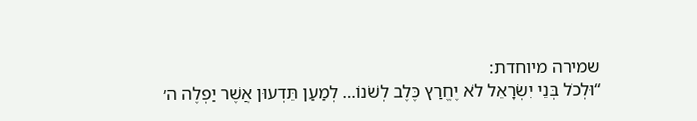שמירה מיוחדת:
“וּלְכֹל בְּנֵי יִשְׂרָאֵל לֹא יֶחֱרַץ כֶּלֶב לְשֹׁנוֹ… לְמַעַן תֵּדְעוּן אֲשֶׁר יַפְלֶה ה׳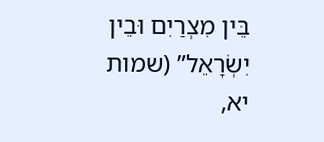בֵּין מִצְרַיִם וּבֵין יִשְׂרָאֵל” (שמות יא,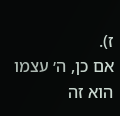ז).
אם כן, ה׳ עצמו הוא זה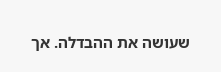שעושה את ההבדלה. אך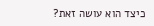כיצד הוא עושה זאת?